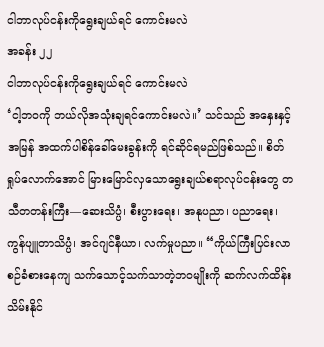ငါဘာလုပ်ငန်းကိုရွေးချယ်ရင် ကောင်းမလဲ
အခန်း ၂၂
ငါဘာလုပ်ငန်းကိုရွေးချယ်ရင် ကောင်းမလဲ
‘ငါ့ဘဝကို ဘယ်လိုအသုံးချရင်ကောင်းမလဲ။’ သင်သည် အနှေးနှင့်အမြန် အထက်ပါစိန်ခေါ်မေးခွန်းကို ရင်ဆိုင်ရမည်ဖြစ်သည်။ စိတ်ရှုပ်လောက်အောင် မြားမြောင်လှသောရွေးချယ်စရာလုပ်ငန်းတွေ တသီတတန်းကြီး—ဆေးသိပ္ပံ၊ စီးပွားရေး၊ အနုပညာ၊ ပညာရေး၊ ကွန်ပျူတာသိပ္ပံ၊ အင်ဂျင်နီယာ၊ လက်မှုပညာ။ “ကိုယ်ကြီးပြင်းလာစဉ်ခံစားနေကျ သက်သောင့်သက်သာတဲ့ဘဝမျိုးကို ဆက်လက်ထိန်းသိမ်းနိုင်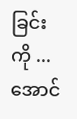ခြင်းကို ... အောင်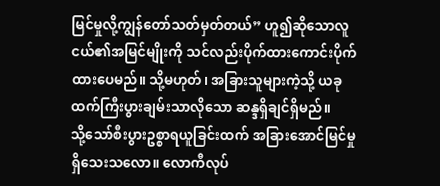မြင်မှုလို့ကျွန်တော်သတ်မှတ်တယ်” ဟူ၍ဆိုသောလူငယ်၏အမြင်မျိုးကို သင်လည်းပိုက်ထားကောင်းပိုက်ထားပေမည်။ သို့မဟုတ်၊ အခြားသူများကဲ့သို့ ယခုထက်ကြီးပွားချမ်းသာလိုသော ဆန္ဒရှိချင်ရှိမည်။
သို့သော်စီးပွားဥစ္စာရယူခြင်းထက် အခြားအောင်မြင်မှုရှိသေးသလော။ လောကီလုပ်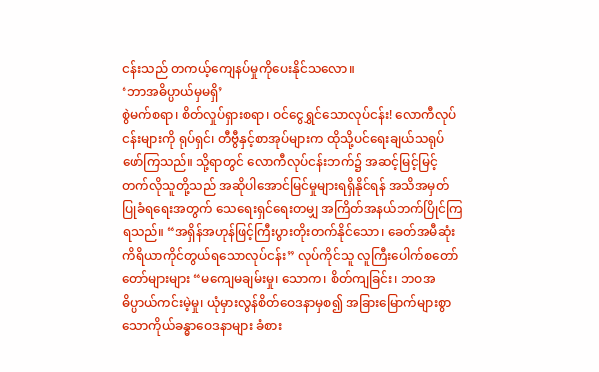ငန်းသည် တကယ့်ကျေနပ်မှုကိုပေးနိုင်သလော။
‘ဘာအဓိပ္ပာယ်မှမရှိ’
စွဲမက်စရာ၊ စိတ်လှုပ်ရှားစရာ၊ ဝင်ငွေရွှင်သောလုပ်ငန်း! လောကီလုပ်ငန်းများကို ရုပ်ရှင်၊ တီဗွီနှင့်စာအုပ်များက ထိုသို့ပင်ရေးချယ်သရုပ်ဖော်ကြသည်။ သို့ရာတွင် လောကီလုပ်ငန်းဘက်၌ အဆင့်မြင့်မြင့်တက်လိုသူတို့သည် အဆိုပါအောင်မြင်မှုများရရှိနိုင်ရန် အသိအမှတ်ပြုခံရရေးအတွက် သေရေးရှင်ရေးတမျှ အကြိတ်အနယ်ဘက်ပြိုင်ကြရသည်။ “အရှိန်အဟုန်ဖြင့်ကြီးပွားတိုးတက်နိုင်သော၊ ခေတ်အမီဆုံးကိရိယာကိုင်တွယ်ရသောလုပ်ငန်း” လုပ်ကိုင်သူ လူကြီးပေါက်စတော်တော်များများ “မကျေမချမ်းမှု၊ သောက၊ စိတ်ကျခြင်း၊ ဘဝအဓိပ္ပာယ်ကင်းမဲ့မှု၊ ယုံမှားလွန်စိတ်ဝေဒနာမှစ၍ အခြားမြောက်များစွာသောကိုယ်ခန္ဓာဝေဒနာများ ခံစား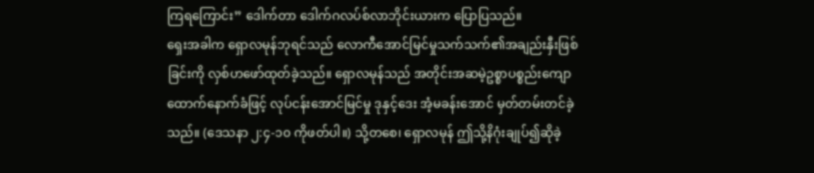ကြရကြောင်း” ဒေါက်တာ ဒေါက်ဂလပ်စ်လာဘိုင်းယားက ပြောပြသည်။
ရှေးအခါက ရှောလမုန်ဘုရင်သည် လောကီအောင်မြင်မှုသက်သက်၏အချည်းနှီးဖြစ်ခြင်းကို လှစ်ဟဖော်ထုတ်ခဲ့သည်။ ရှောလမုန်သည် အတိုင်းအဆမဲ့ဥစ္စာပစ္စည်းကျောထောက်နောက်ခံဖြင့် လုပ်ငန်းအောင်မြင်မှု ဒုနှင့်ဒေး အံ့မခန်းအောင် မှတ်တမ်းတင်ခဲ့သည်။ (ဒေသနာ ၂:၄-၁၀ ကိုဖတ်ပါ။) သို့တစေ၊ ရှောလမုန် ဤသို့နိဂုံးချုပ်၍ဆိုခဲ့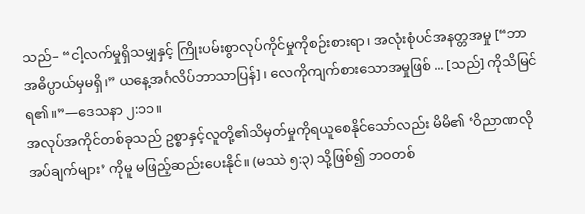သည်– “ငါ့လက်မှုရှိသမျှနှင့် ကြိုးပမ်းစွာလုပ်ကိုင်မှုကိုစဉ်းစားရာ၊ အလုံးစုံပင်အနတ္တအမှု [“ဘာအဓိပ္ပာယ်မှမရှိ၊” ယနေ့အင်္ဂလိပ်ဘာသာပြန်]၊ လေကိုကျက်စားသောအမှုဖြစ် ... [သည်] ကိုသိမြင်ရ၏။”—ဒေသနာ ၂:၁၁။
အလုပ်အကိုင်တစ်ခုသည် ဥစ္စာနှင့်လူတို့၏သိမှတ်မှုကိုရယူစေနိုင်သော်လည်း မိမိ၏ ‘ဝိညာဏလိုအပ်ချက်များ’ ကိုမူ မဖြည့်ဆည်းပေးနိုင်။ (မဿဲ ၅:၃) သို့ဖြစ်၍ ဘဝတစ်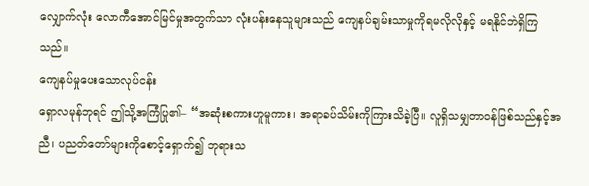လျှောက်လုံး လောကီအောင်မြင်မှုအတွက်သာ လုံးပန်းနေသူများသည် ကျေနပ်ချမ်းသာမှုကိုရမလိုလိုနှင့် မရနိုင်ဘဲရှိကြသည်။
ကျေနပ်မှုပေးသောလုပ်ငန်း
ရှောလမုန်ဘုရင် ဤသို့အကြံပြု၏– “အဆုံးစကားဟူမူကား၊ အရာခပ်သိမ်းကိုကြားသိခဲ့ပြီ။ လူရှိသမျှတာဝန်ဖြစ်သည်နှင့်အညီ၊ ပညတ်တော်များကိုစောင့်ရှောက်၍ ဘုရားသ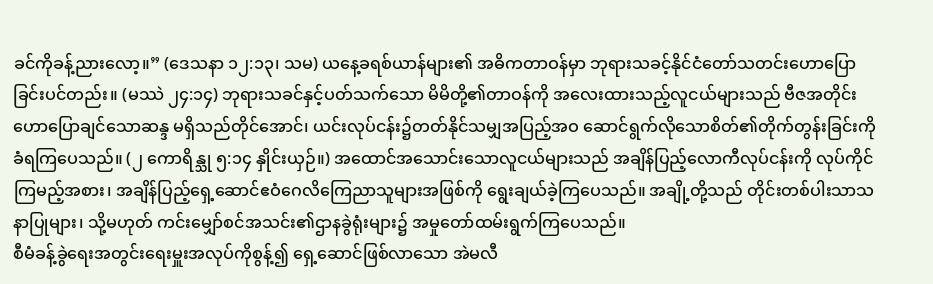ခင်ကိုခန့်ညားလော့။” (ဒေသနာ ၁၂:၁၃၊ သမ) ယနေ့ခရစ်ယာန်များ၏ အဓိကတာဝန်မှာ ဘုရားသခင့်နိုင်ငံတော်သတင်းဟောပြောခြင်းပင်တည်း။ (မဿဲ ၂၄:၁၄) ဘုရားသခင်နှင့်ပတ်သက်သော မိမိတို့၏တာဝန်ကို အလေးထားသည့်လူငယ်များသည် ဗီဇအတိုင်း ဟောပြောချင်သောဆန္ဒ မရှိသည်တိုင်အောင်၊ ယင်းလုပ်ငန်း၌တတ်နိုင်သမျှအပြည့်အဝ ဆောင်ရွက်လိုသောစိတ်၏တိုက်တွန်းခြင်းကို ခံရကြပေသည်။ (၂ ကောရိန္သု ၅:၁၄ နှိုင်းယှဉ်။) အထောင်အသောင်းသောလူငယ်များသည် အချိန်ပြည့်လောကီလုပ်ငန်းကို လုပ်ကိုင်ကြမည့်အစား၊ အချိန်ပြည့်ရှေ့ဆောင်ဧဝံဂေလိကြေညာသူများအဖြစ်ကို ရွေးချယ်ခဲ့ကြပေသည်။ အချို့တို့သည် တိုင်းတစ်ပါးသာသနာပြုများ၊ သို့မဟုတ် ကင်းမျှော်စင်အသင်း၏ဌာနခွဲရုံးများ၌ အမှုတော်ထမ်းရွက်ကြပေသည်။
စီမံခန့်ခွဲရေးအတွင်းရေးမှူးအလုပ်ကိုစွန့်၍ ရှေ့ဆောင်ဖြစ်လာသော အဲမလီ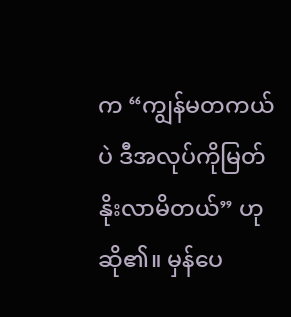က “ကျွန်မတကယ်ပဲ ဒီအလုပ်ကိုမြတ်နိုးလာမိတယ်” ဟုဆို၏။ မှန်ပေ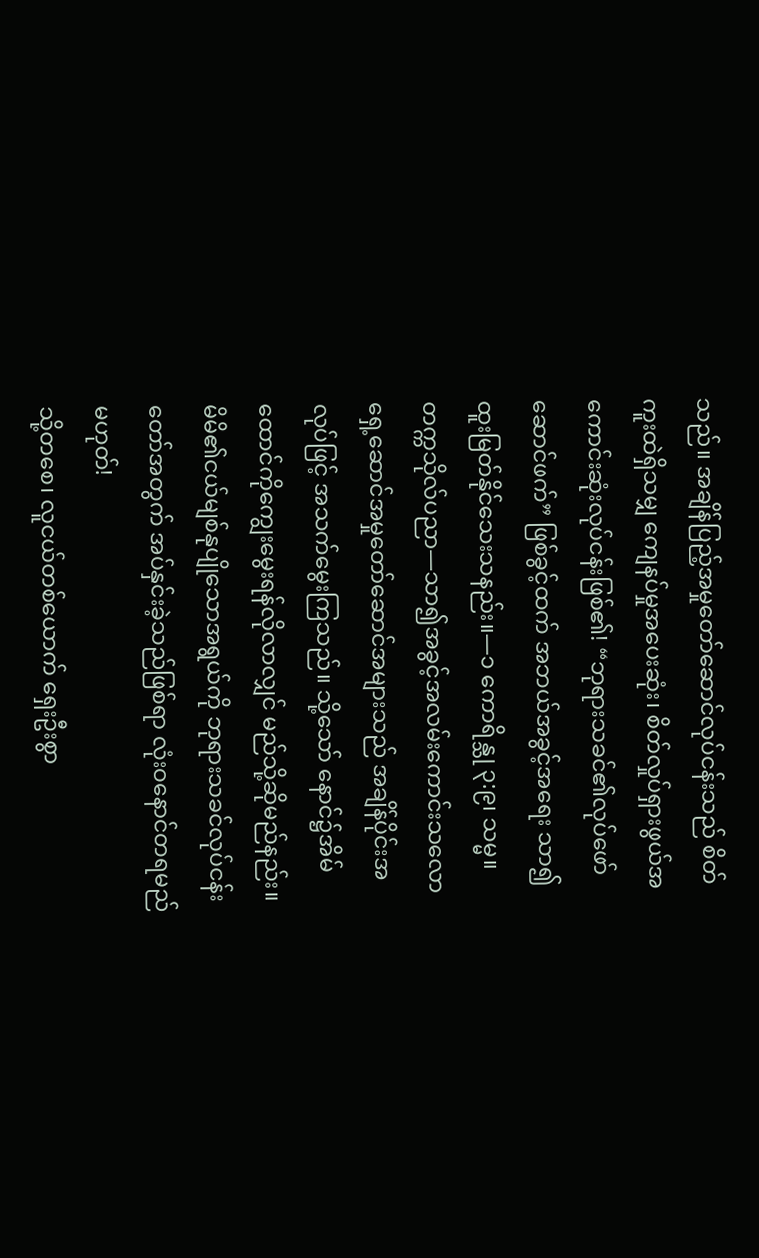သည်။ အချိန်ပြည့်အမှုတော်ဆောင်လုပ်ငန်းသည် စိတ်ကူးထဲရှိသမျှ ကျေနပ်မှုအပေးဆုံး၊ စိတ်လှုပ်ရှားဖွယ်အကောင်းဆုံးလုပ်ငန်းဖြစ်၏! “ဘုရားသခင်၏လုပ်ဖော်ဆောင်ဖက်” ဖြစ်ခွင့်ထက် အဘယ်အခွင့်အရေး သာ၍ထူးမြတ်နိုင်သေးသနည်း။—၁ ကောရိန္သု ၃:၉၊ သမ္မ။
တက္ကသိုလ်ပညာ—သာ၍အခွင့်အလမ်းကောင်းသလော
ရှေ့ဆောင်အမှုတော်ဆောင်အများသည် အချိန်ပိုင်းအလုပ်ဖြင့် အသက်မွေးကြသည်။ သို့သော် နောင်၌အိမ်ထောင်ကိုကျွေးမွေးရန်လိုလာလျှင် မည်သို့ဆိုမည်နည်း။ မိမိ၏ငယ်မျစ်နုပျိုသောအရွယ်ကို ဘုရားသခင်လုပ်ငန်းတော်အတွက် အပ်နှင်းခဲ့သည်ဖြစ်ရာ လုံးဝနောင်တရမည်မဟုတ်!
သို့တစေ၊ လူငယ်တစ်ယောက် ရှေးဦးစွာ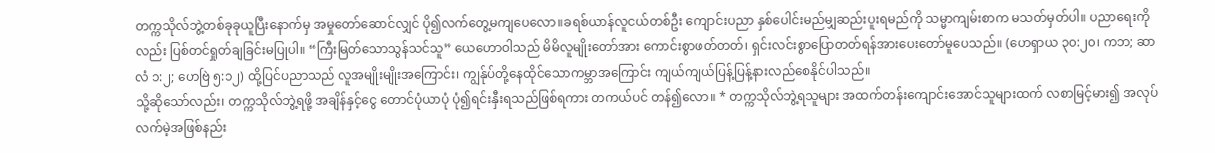တက္ကသိုလ်ဘွဲ့တစ်ခုခုယူပြီးနောက်မှ အမှုတော်ဆောင်လျှင် ပို၍လက်တွေ့မကျပေလော။ခရစ်ယာန်လူငယ်တစ်ဦး ကျောင်းပညာ နှစ်ပေါင်းမည်မျှဆည်းပူးရမည်ကို သမ္မာကျမ်းစာက မသတ်မှတ်ပါ။ ပညာရေးကိုလည်း ပြစ်တင်ရှုတ်ချခြင်းမပြုပါ။ “ကြီးမြတ်သောသွန်သင်သူ” ယေဟောဝါသည် မိမိလူမျိုးတော်အား ကောင်းစွာဖတ်တတ်၊ ရှင်းလင်းစွာပြောတတ်ရန်အားပေးတော်မူပေသည်။ (ဟေရှာယ ၃၀:၂၀၊ ကဘ; ဆာလံ ၁:၂; ဟေဗြဲ ၅:၁၂) ထို့ပြင်ပညာသည် လူအမျိုးမျိုးအကြောင်း၊ ကျွန်ုပ်တို့နေထိုင်သောကမ္ဘာအကြောင်း ကျယ်ကျယ်ပြန့်ပြန့်နားလည်စေနိုင်ပါသည်။
သို့ဆိုသော်လည်း၊ တက္ကသိုလ်ဘွဲ့ရဖို့ အချိန်နှင့်ငွေ တောင်ပုံယာပုံ ပုံ၍ရင်းနှီးရသည်ဖြစ်ရကား တကယ်ပင် တန်၍လော။ * တက္ကသိုလ်ဘွဲ့ရသူများ အထက်တန်းကျောင်းအောင်သူများထက် လစာမြင့်မား၍ အလုပ်လက်မဲ့အဖြစ်နည်း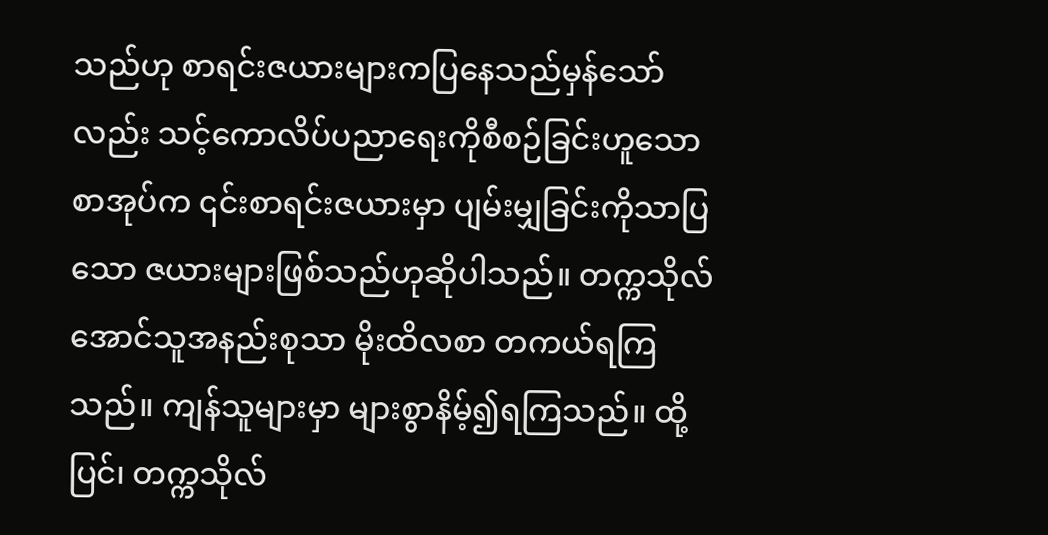သည်ဟု စာရင်းဇယားများကပြနေသည်မှန်သော်လည်း သင့်ကောလိပ်ပညာရေးကိုစီစဉ်ခြင်းဟူသောစာအုပ်က ၎င်းစာရင်းဇယားမှာ ပျမ်းမျှခြင်းကိုသာပြသော ဇယားများဖြစ်သည်ဟုဆိုပါသည်။ တက္ကသိုလ်အောင်သူအနည်းစုသာ မိုးထိလစာ တကယ်ရကြသည်။ ကျန်သူများမှာ များစွာနိမ့်၍ရကြသည်။ ထို့ပြင်၊ တက္ကသိုလ်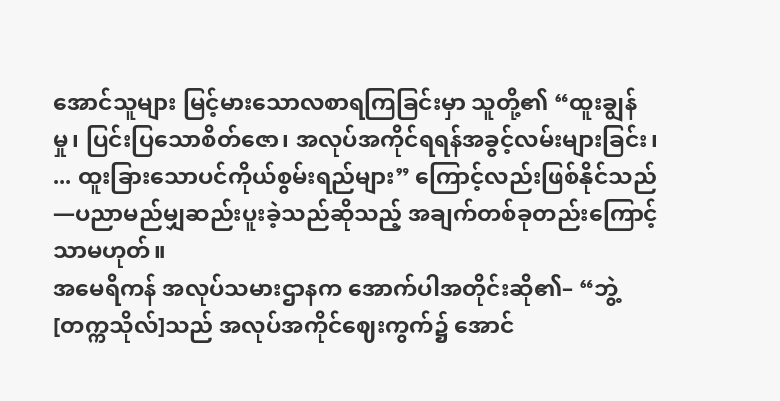အောင်သူများ မြင့်မားသောလစာရကြခြင်းမှာ သူတို့၏ “ထူးချွန်မှု၊ ပြင်းပြသောစိတ်ဇော၊ အလုပ်အကိုင်ရရန်အခွင့်လမ်းများခြင်း၊ ... ထူးခြားသောပင်ကိုယ်စွမ်းရည်များ” ကြောင့်လည်းဖြစ်နိုင်သည်—ပညာမည်မျှဆည်းပူးခဲ့သည်ဆိုသည့် အချက်တစ်ခုတည်းကြောင့်သာမဟုတ်။
အမေရိကန် အလုပ်သမားဌာနက အောက်ပါအတိုင်းဆို၏– “ဘွဲ့[တက္ကသိုလ်]သည် အလုပ်အကိုင်ဈေးကွက်၌ အောင်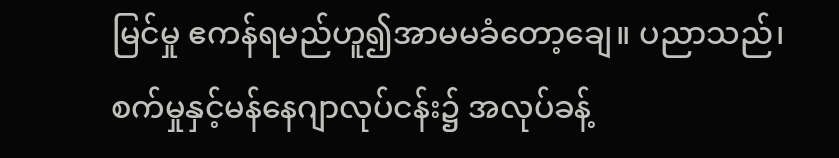မြင်မှု ဧကန်ရမည်ဟူ၍အာမမခံတော့ချေ။ ပညာသည်၊ စက်မှုနှင့်မန်နေဂျာလုပ်ငန်း၌ အလုပ်ခန့်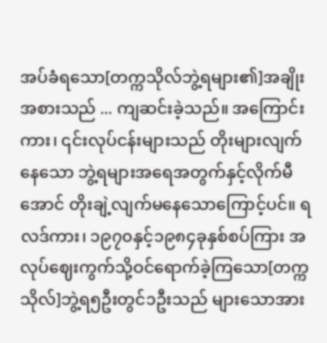အပ်ခံရသော[တက္ကသိုလ်ဘွဲ့ရများ၏]အချိုးအစားသည် ... ကျဆင်းခဲ့သည်။ အကြောင်းကား၊ ၎င်းလုပ်ငန်းများသည် တိုးများလျက်နေသော ဘွဲ့ရများအရေအတွက်နှင့်လိုက်မီအောင် တိုးချဲ့လျက်မနေသောကြောင့်ပင်။ ရလဒ်ကား၊ ၁၉၇၀နှင့်၁၉၈၄ခုနှစ်စပ်ကြား အလုပ်ဈေးကွက်သို့ဝင်ရောက်ခဲ့ကြသော[တက္ကသိုလ်]ဘွဲ့ရ၅ဦးတွင်၁ဦးသည် များသောအား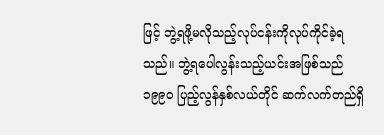ဖြင့် ဘွဲ့ရဖို့မလိုသည့်လုပ်ငန်းကိုလုပ်ကိုင်ခဲ့ရသည်။ ဘွဲ့ရပေါလွန်းသည့်ယင်းအဖြစ်သည် ၁၉၉၀ ပြည့်လွန်နှစ်လယ်တိုင် ဆက်လက်တည်ရှိ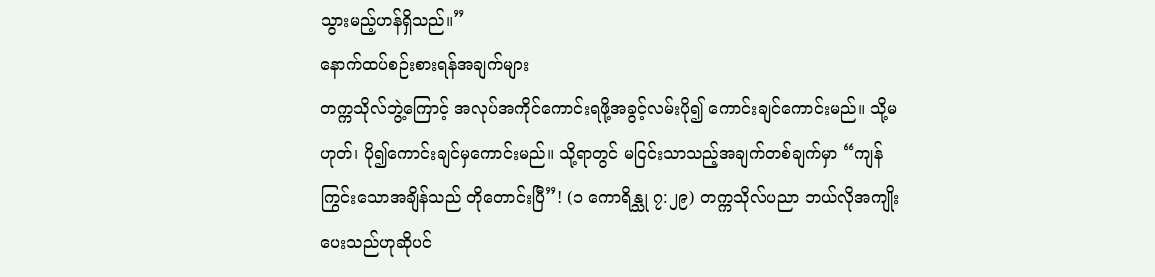သွားမည့်ဟန်ရှိသည်။”
နောက်ထပ်စဉ်းစားရန်အချက်များ
တက္ကသိုလ်ဘွဲ့ကြောင့် အလုပ်အကိုင်ကောင်းရဖို့အခွင့်လမ်းပို၍ ကောင်းချင်ကောင်းမည်။ သို့မဟုတ်၊ ပို၍ကောင်းချင်မှကောင်းမည်။ သို့ရာတွင် မငြင်းသာသည့်အချက်တစ်ချက်မှာ “ကျန်ကြွင်းသောအချိန်သည် တိုတောင်းပြီ”! (၁ ကောရိန္သု ၇:၂၉) တက္ကသိုလ်ပညာ ဘယ်လိုအကျိုးပေးသည်ဟုဆိုပင်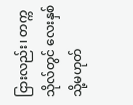ငြားလည်း၊ တက္ကသိုလ်တွင် လေးနှစ် သို့မဟုတ်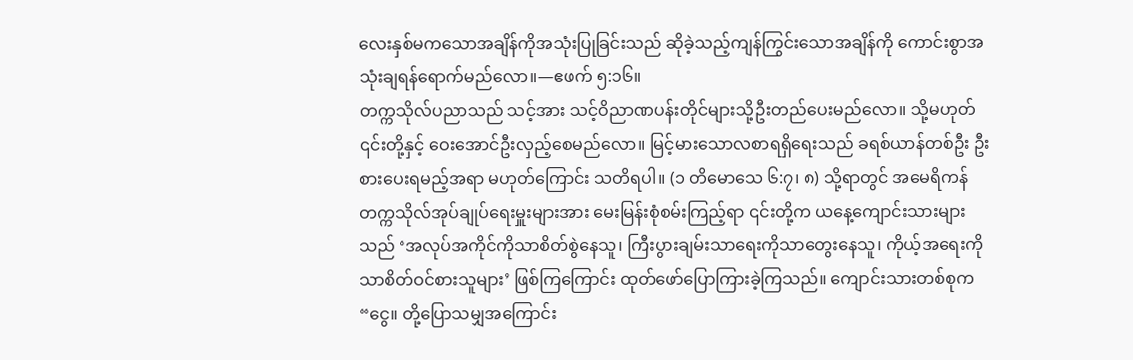လေးနှစ်မကသောအချိန်ကိုအသုံးပြုခြင်းသည် ဆိုခဲ့သည့်ကျန်ကြွင်းသောအချိန်ကို ကောင်းစွာအသုံးချရန်ရောက်မည်လော။—ဧဖက် ၅:၁၆။
တက္ကသိုလ်ပညာသည် သင့်အား သင့်ဝိညာဏပန်းတိုင်များသို့ဦးတည်ပေးမည်လော။ သို့မဟုတ် ၎င်းတို့နှင့် ဝေးအောင်ဦးလှည့်စေမည်လော။ မြင့်မားသောလစာရရှိရေးသည် ခရစ်ယာန်တစ်ဦး ဦးစားပေးရမည့်အရာ မဟုတ်ကြောင်း သတိရပါ။ (၁ တိမောသေ ၆:၇၊ ၈) သို့ရာတွင် အမေရိကန်တက္ကသိုလ်အုပ်ချုပ်ရေးမှူးများအား မေးမြန်းစုံစမ်းကြည့်ရာ ၎င်းတို့က ယနေ့ကျောင်းသားများသည် ‘အလုပ်အကိုင်ကိုသာစိတ်စွဲနေသူ၊ ကြီးပွားချမ်းသာရေးကိုသာတွေးနေသူ၊ ကိုယ့်အရေးကိုသာစိတ်ဝင်စားသူများ’ ဖြစ်ကြကြောင်း ထုတ်ဖော်ပြောကြားခဲ့ကြသည်။ ကျောင်းသားတစ်စုက “ငွေ။ တို့ပြောသမျှအကြောင်း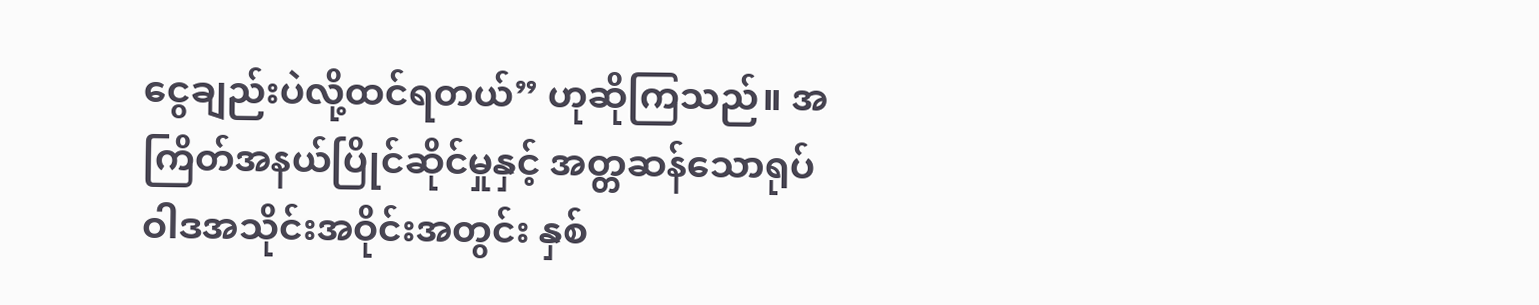ငွေချည်းပဲလို့ထင်ရတယ်” ဟုဆိုကြသည်။ အကြိတ်အနယ်ပြိုင်ဆိုင်မှုနှင့် အတ္တဆန်သောရုပ်ဝါဒအသိုင်းအဝိုင်းအတွင်း နှစ်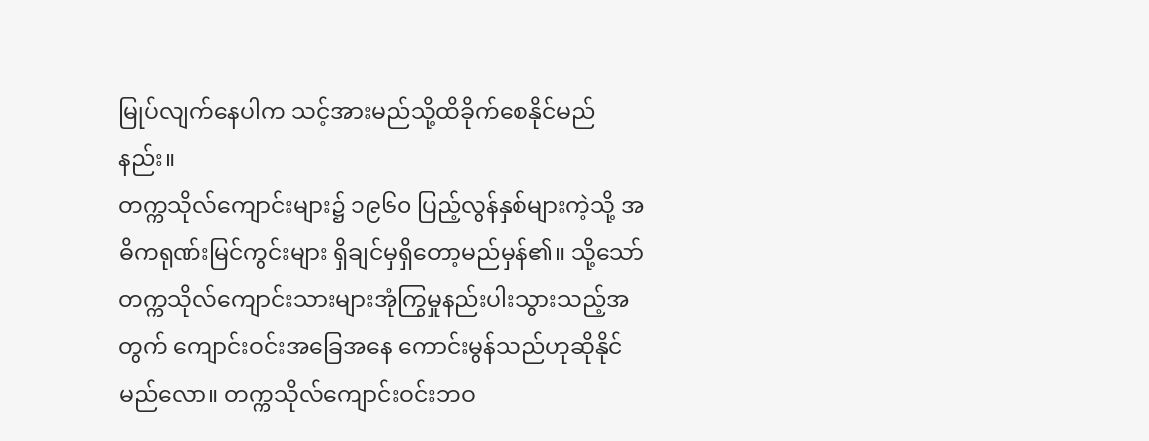မြုပ်လျက်နေပါက သင့်အားမည်သို့ထိခိုက်စေနိုင်မည်နည်း။
တက္ကသိုလ်ကျောင်းများ၌ ၁၉၆၀ ပြည့်လွန်နှစ်များကဲ့သို့ အဓိကရုဏ်းမြင်ကွင်းများ ရှိချင်မှရှိတော့မည်မှန်၏။ သို့သော် တက္ကသိုလ်ကျောင်းသားများအုံကြွမှုနည်းပါးသွားသည့်အတွက် ကျောင်းဝင်းအခြေအနေ ကောင်းမွန်သည်ဟုဆိုနိုင်မည်လော။ တက္ကသိုလ်ကျောင်းဝင်းဘဝ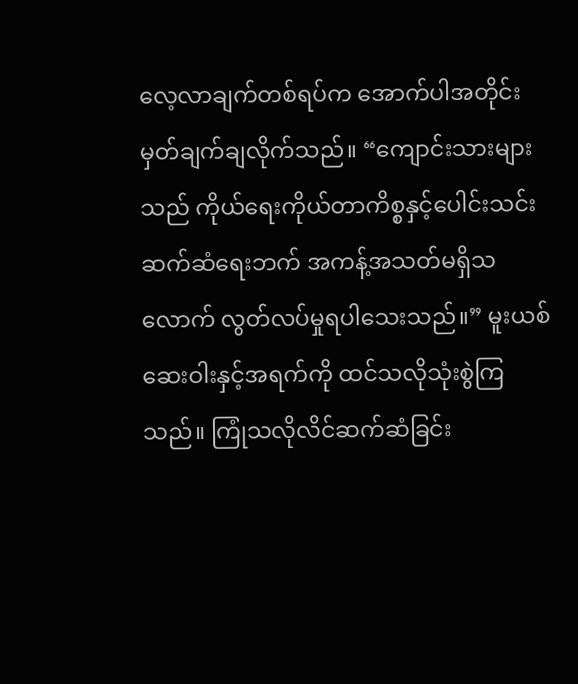လေ့လာချက်တစ်ရပ်က အောက်ပါအတိုင်း မှတ်ချက်ချလိုက်သည်။ “ကျောင်းသားများသည် ကိုယ်ရေးကိုယ်တာကိစ္စနှင့်ပေါင်းသင်းဆက်ဆံရေးဘက် အကန့်အသတ်မရှိသလောက် လွတ်လပ်မှုရပါသေးသည်။” မူးယစ်ဆေးဝါးနှင့်အရက်ကို ထင်သလိုသုံးစွဲကြသည်။ ကြုံသလိုလိင်ဆက်ဆံခြင်း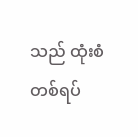သည် ထုံးစံတစ်ရပ်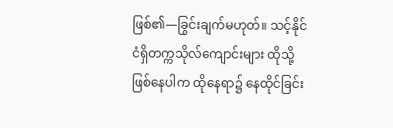ဖြစ်၏—ခြွင်းချက်မဟုတ်။ သင့်နိုင်ငံရှိတက္ကသိုလ်ကျောင်းများ ထိုသို့ဖြစ်နေပါက ထိုနေရာ၌ နေထိုင်ခြင်း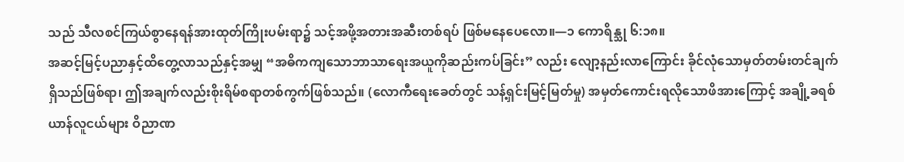သည် သီလစင်ကြယ်စွာနေရန်အားထုတ်ကြိုးပမ်းရာ၌ သင့်အဖို့အတားအဆီးတစ်ရပ် ဖြစ်မနေပေလော။—၁ ကောရိန္သု ၆:၁၈။
အဆင့်မြင့်ပညာနှင့်ထိတွေ့လာသည်နှင့်အမျှ “အဓိကကျသောဘာသာရေးအယူကိုဆည်းကပ်ခြင်း” လည်း လျော့နည်းလာကြောင်း ခိုင်လုံသောမှတ်တမ်းတင်ချက်ရှိသည်ဖြစ်ရာ၊ ဤအချက်လည်းစိုးရိမ်စရာတစ်ကွက်ဖြစ်သည်။ (လောကီရေးခေတ်တွင် သန့်ရှင်းမြင့်မြတ်မှု) အမှတ်ကောင်းရလိုသောဖိအားကြောင့် အချို့ခရစ်ယာန်လူငယ်များ ဝိညာဏ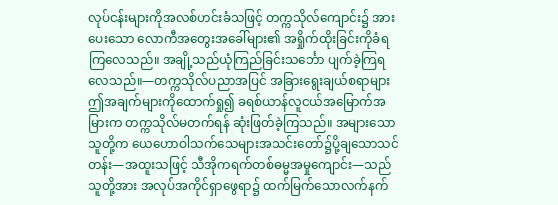လုပ်ငန်းများကိုအလစ်ဟင်းခံသဖြင့် တက္ကသိုလ်ကျောင်း၌ အားပေးသော လောကီအတွေးအခေါ်များ၏ အရှိုက်ထိုးခြင်းကိုခံရကြလေသည်။ အချို့သည်ယုံကြည်ခြင်းသင်္ဘော ပျက်ခဲ့ကြရလေသည်။—တက္ကသိုလ်ပညာအပြင် အခြားရွေးချယ်စရာများ
ဤအချက်များကိုထောက်ရှု၍ ခရစ်ယာန်လူငယ်အမြောက်အမြားက တက္ကသိုလ်မတက်ရန် ဆုံးဖြတ်ခဲ့ကြသည်။ အများသောသူတို့က ယေဟောဝါသက်သေများအသင်းတော်၌ပို့ချသောသင်တန်း—အထူးသဖြင့် သီအိုကရက်တစ်ဓမ္မအမှုကျောင်း—သည်သူတို့အား အလုပ်အကိုင်ရှာဖွေရာ၌ ထက်မြက်သောလက်နက်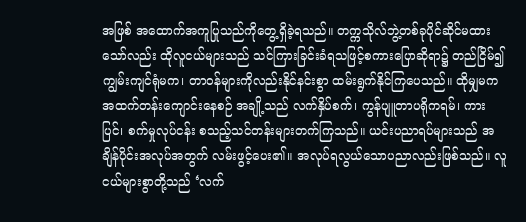အဖြစ် အထောက်အကူပြုသည်ကိုတွေ့ရှိခဲ့ရသည်။ တက္ကသိုလ်ဘွဲ့တစ်ခုပိုင်ဆိုင်မထားသော်လည်း ထိုလူငယ်များသည် သင်ကြားခြင်းခံရသဖြင့်စကားပြောဆိုရာ၌ တည်ငြိမ်၍ကျွမ်းကျင်ရုံမက၊ တာဝန်များကိုလည်းနိုင်နင်းစွာ ထမ်းရွက်နိုင်ကြပေသည်။ ထိုမျှမက အထက်တန်းကျောင်းနေစဉ် အချို့သည် လက်နှိပ်စက်၊ ကွန်ပျူတာပရိုကရမ်၊ ကားပြင်၊ စက်မှုလုပ်ငန်း စသည့်သင်တန်းများတက်ကြသည်။ ယင်းပညာရပ်များသည် အချိန်ပိုင်းအလုပ်အတွက် လမ်းဖွင့်ပေး၏။ အလုပ်ရလွယ်သောပညာလည်းဖြစ်သည်။ လူငယ်များစွာတို့သည် ‘လက်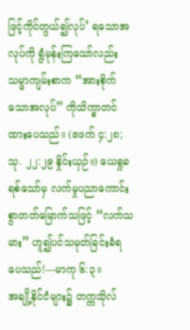ဖြင့်ကိုင်တွယ်၍လုပ်’ ရသောအလုပ်ကို ရွံမုန်းကြသော်လည်း သမ္မာကျမ်းစာက “အားစိုက်သောအလုပ်” ကိုသိက္ခာတင်ထားပေသည်။ (ဧဖက် ၄:၂၈; သု. ၂၂:၂၉ နှိုင်းယှဉ်။) ယေရှုခရစ်သော်မှ လက်မှုပညာကောင်းစွာတတ်မြောက်သဖြင့် “လက်သမား” ဟူ၍ပင်သမုတ်ခြင်းခံရပေသည်!—မာကု ၆:၃။
အချို့နိုင်ငံများ၌ တက္ကသိုလ်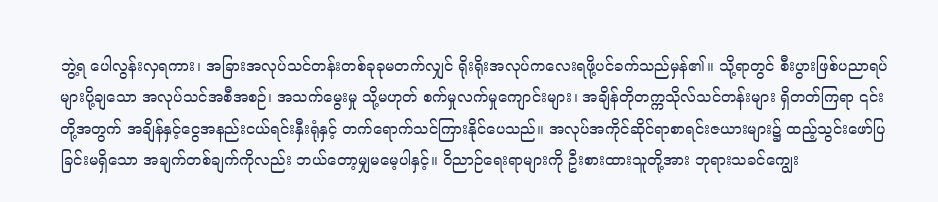ဘွဲ့ရ ပေါလွန်းလှရကား၊ အခြားအလုပ်သင်တန်းတစ်ခုခုမတက်လျှင် ရိုးရိုးအလုပ်ကလေးရဖို့ပင်ခက်သည်မှန်၏။ သို့ရာတွင် စီးပွားဖြစ်ပညာရပ်များပို့ချသော အလုပ်သင်အစီအစဉ်၊ အသက်မွေးမှု သို့မဟုတ် စက်မှုလက်မှုကျောင်းများ၊ အချိန်တိုတက္ကသိုလ်သင်တန်းများ ရှိတတ်ကြရာ ၎င်းတို့အတွက် အချိန်နှင့်ငွေအနည်းငယ်ရင်းနှီးရုံနှင့် တက်ရောက်သင်ကြားနိုင်ပေသည်။ အလုပ်အကိုင်ဆိုင်ရာစာရင်းဇယားများ၌ ထည့်သွင်းဖော်ပြခြင်းမရှိသော အချက်တစ်ချက်ကိုလည်း ဘယ်တော့မျှမမေ့ပါနှင့်။ ဝိညာဉ်ရေးရာများကို ဦးစားထားသူတို့အား ဘုရားသခင်ကျွေး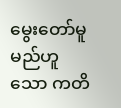မွေးတော်မူမည်ဟူသော ကတိ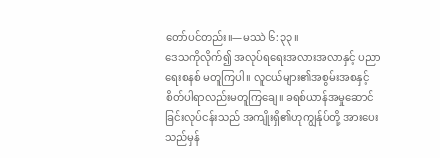တော်ပင်တည်း။—မဿဲ ၆:၃၃။
ဒေသကိုလိုက်၍ အလုပ်ရရေးအလားအလာနှင့် ပညာရေးစနစ် မတူကြပါ။ လူငယ်များ၏အစွမ်းအစနှင့် စိတ်ပါရာလည်းမတူကြချေ။ ခရစ်ယာန်အမှုဆောင်ခြင်းလုပ်ငန်းသည် အကျိုးရှိ၏ဟုကျွန်ုပ်တို့ အားပေးသည်မှန်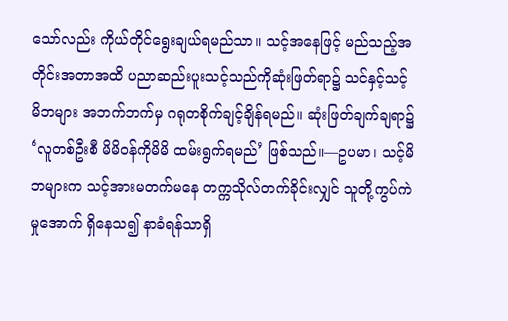သော်လည်း ကိုယ်တိုင်ရွေးချယ်ရမည်သာ။ သင့်အနေဖြင့် မည်သည့်အတိုင်းအတာအထိ ပညာဆည်းပူးသင့်သည်ကိုဆုံးဖြတ်ရာ၌ သင်နှင့်သင့်မိဘများ အဘက်ဘက်မှ ဂရုတစိုက်ချင့်ချိန်ရမည်။ ဆုံးဖြတ်ချက်ချရာ၌ ‘လူတစ်ဦးစီ မိမိဝန်ကိုမိမိ ထမ်းရွက်ရမည်’ ဖြစ်သည်။—ဥပမာ၊ သင့်မိဘများက သင့်အားမတက်မနေ တက္ကသိုလ်တက်ခိုင်းလျှင် သူတို့ကွပ်ကဲမှုအောက် ရှိနေသ၍ နာခံရန်သာရှိ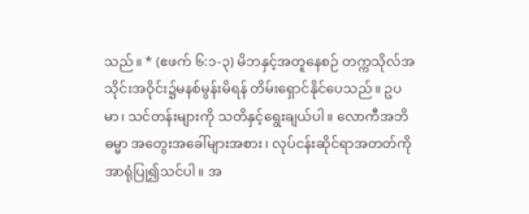သည်။ * (ဧဖက် ၆:၁-၃) မိဘနှင့်အတူနေစဉ် တက္ကသိုလ်အသိုင်းအဝိုင်း၌မနစ်မွန်းမိရန် တိမ်းရှောင်နိုင်ပေသည်။ ဥပမာ၊ သင်တန်းများကို သတိနှင့်ရွေးချယ်ပါ။ လောကီအဘိဓမ္မာ အတွေးအခေါ်များအစား၊ လုပ်ငန်းဆိုင်ရာအတတ်ကိုအာရုံပြု၍သင်ပါ။ အ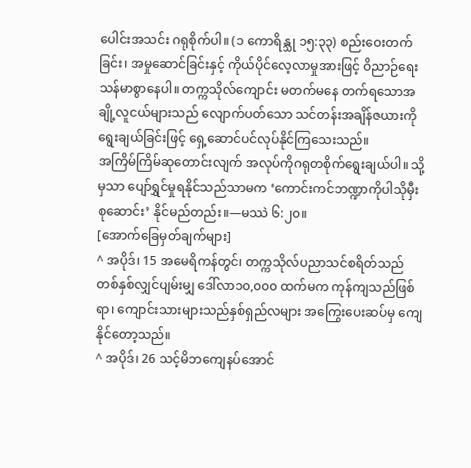ပေါင်းအသင်း ဂရုစိုက်ပါ။ (၁ ကောရိန္သု ၁၅:၃၃) စည်းဝေးတက်ခြင်း၊ အမှုဆောင်ခြင်းနှင့် ကိုယ်ပိုင်လေ့လာမှုအားဖြင့် ဝိညာဉ်ရေးသန်မာစွာနေပါ။ တက္ကသိုလ်ကျောင်း မတက်မနေ တက်ရသောအချို့လူငယ်များသည် လျောက်ပတ်သော သင်တန်းအချိန်ဇယားကိုရွေးချယ်ခြင်းဖြင့် ရှေ့ဆောင်ပင်လုပ်နိုင်ကြသေးသည်။
အကြိမ်ကြိမ်ဆုတောင်းလျက် အလုပ်ကိုဂရုတစိုက်ရွေးချယ်ပါ။ သို့မှသာ ပျော်ရွှင်မှုရနိုင်သည်သာမက ‘ကောင်းကင်ဘဏ္ဍာကိုပါသိုမှီးစုဆောင်း’ နိုင်မည်တည်း။—မဿဲ ၆:၂၀။
[အောက်ခြေမှတ်ချက်များ]
^ အပိုဒ်၊ 15 အမေရိကန်တွင်၊ တက္ကသိုလ်ပညာသင်စရိတ်သည် တစ်နှစ်လျှင်ပျမ်းမျှ ဒေါ်လာ၁၀,၀၀၀ ထက်မက ကုန်ကျသည်ဖြစ်ရာ၊ ကျောင်းသားများသည်နှစ်ရှည်လများ အကြွေးပေးဆပ်မှ ကျေနိုင်တော့သည်။
^ အပိုဒ်၊ 26 သင့်မိဘကျေနပ်အောင်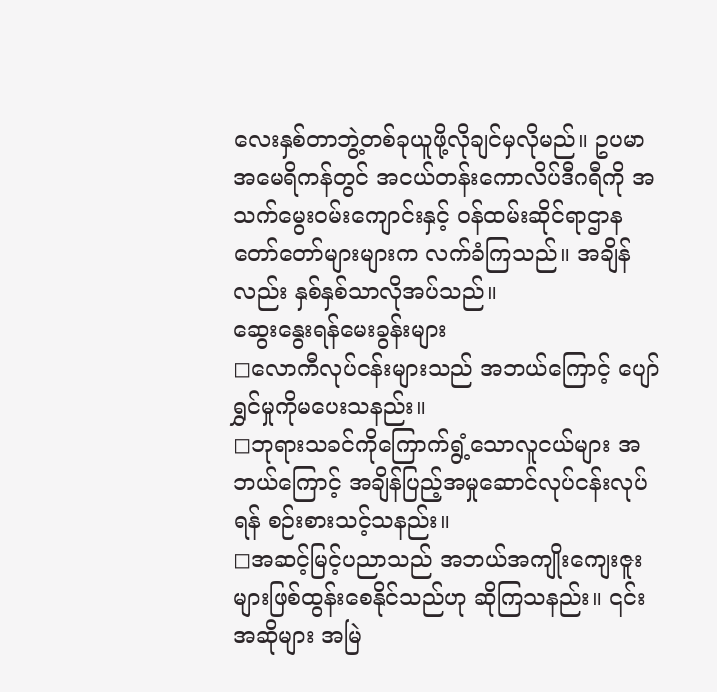လေးနှစ်တာဘွဲ့တစ်ခုယူဖို့လိုချင်မှလိုမည်။ ဥပမာ အမေရိကန်တွင် အငယ်တန်းကောလိပ်ဒီဂရီကို အသက်မွေးဝမ်းကျောင်းနှင့် ဝန်ထမ်းဆိုင်ရာဌာနတော်တော်များများက လက်ခံကြသည်။ အချိန်လည်း နှစ်နှစ်သာလိုအပ်သည်။
ဆွေးနွေးရန်မေးခွန်းများ
◻လောကီလုပ်ငန်းများသည် အဘယ်ကြောင့် ပျော်ရွှင်မှုကိုမပေးသနည်း။
◻ဘုရားသခင်ကိုကြောက်ရွံ့သောလူငယ်များ အဘယ်ကြောင့် အချိန်ပြည့်အမှုဆောင်လုပ်ငန်းလုပ်ရန် စဉ်းစားသင့်သနည်း။
◻အဆင့်မြင့်ပညာသည် အဘယ်အကျိုးကျေးဇူးများဖြစ်ထွန်းစေနိုင်သည်ဟု ဆိုကြသနည်း။ ၎င်းအဆိုများ အမြဲ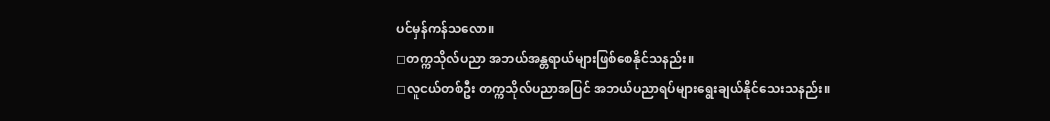ပင်မှန်ကန်သလော။
◻တက္ကသိုလ်ပညာ အဘယ်အန္တရာယ်များဖြစ်စေနိုင်သနည်း။
◻လူငယ်တစ်ဦး တက္ကသိုလ်ပညာအပြင် အဘယ်ပညာရပ်များရွေးချယ်နိုင်သေးသနည်း။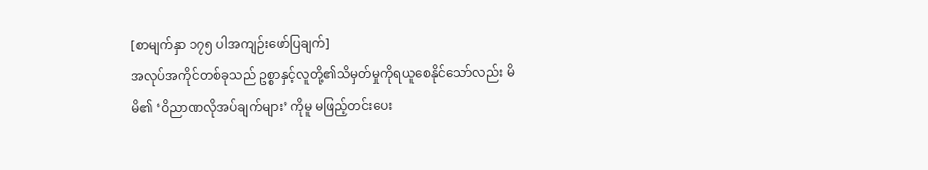[စာမျက်နှာ ၁၇၅ ပါအကျဉ်းဖော်ပြချက်]
အလုပ်အကိုင်တစ်ခုသည် ဥစ္စာနှင့်လူတို့၏သိမှတ်မှုကိုရယူစေနိုင်သော်လည်း မိမိ၏ ‘ဝိညာဏလိုအပ်ချက်များ’ ကိုမူ မဖြည့်တင်းပေး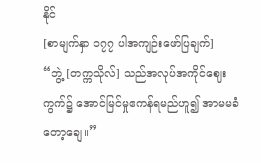နိုင်
[စာမျက်နှာ ၁၇၇ ပါအကျဉ်းဖော်ပြချက်]
“ဘွဲ့ [တက္ကသိုလ်] သည်အလုပ်အကိုင်ဈေးကွက်၌ အောင်မြင်မှုဧကန်ရမည်ဟူ၍ အာမမခံတော့ချေ။”